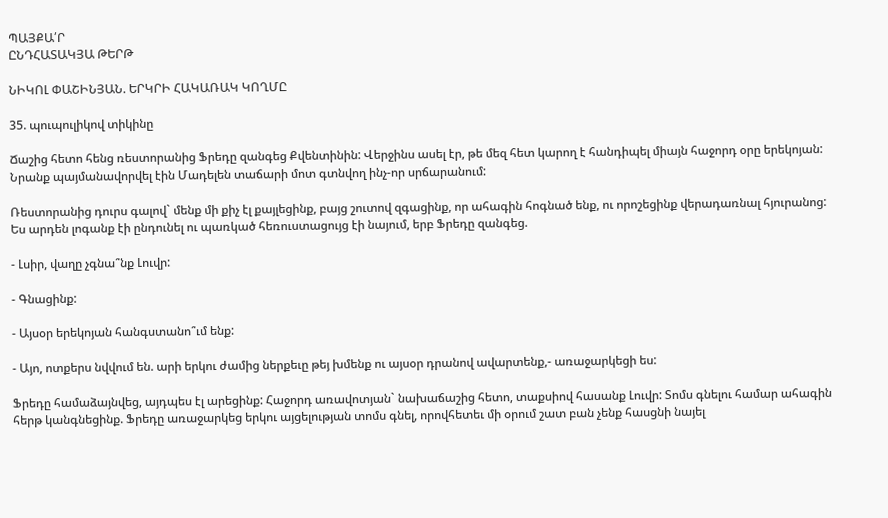ՊԱՅՔԱ՛Ր
ԸՆԴՀԱՏԱԿՅԱ ԹԵՐԹ

ՆԻԿՈԼ ՓԱՇԻՆՅԱՆ. ԵՐԿՐԻ ՀԱԿԱՌԱԿ ԿՈՂՄԸ

35. պուպուլիկով տիկինը

Ճաշից հետո հենց ռեստորանից Ֆրեդը զանգեց Քվենտինին: Վերջինս ասել էր, թե մեզ հետ կարող է հանդիպել միայն հաջորդ օրը երեկոյան: Նրանք պայմանավորվել էին Մադելեն տաճարի մոտ գտնվող ինչ-որ սրճարանում:

Ռեստորանից դուրս գալով` մենք մի քիչ էլ քայլեցինք, բայց շուտով զգացինք, որ ահագին հոգնած ենք, ու որոշեցինք վերադառնալ հյուրանոց: Ես արդեն լոգանք էի ընդունել ու պառկած հեռուստացույց էի նայում, երբ Ֆրեդը զանգեց.

- Լսիր, վաղը չգնա՞նք Լուվր:

- Գնացինք:

- Այսօր երեկոյան հանգստանո՞ւմ ենք:

- Այո, ոտքերս նվվում են. արի երկու ժամից ներքեւը թեյ խմենք ու այսօր դրանով ավարտենք,- առաջարկեցի ես:

Ֆրեդը համաձայնվեց, այդպես էլ արեցինք: Հաջորդ առավոտյան` նախաճաշից հետո, տաքսիով հասանք Լուվր: Տոմս գնելու համար ահագին հերթ կանգնեցինք. Ֆրեդը առաջարկեց երկու այցելության տոմս գնել, որովհետեւ մի օրում շատ բան չենք հասցնի նայել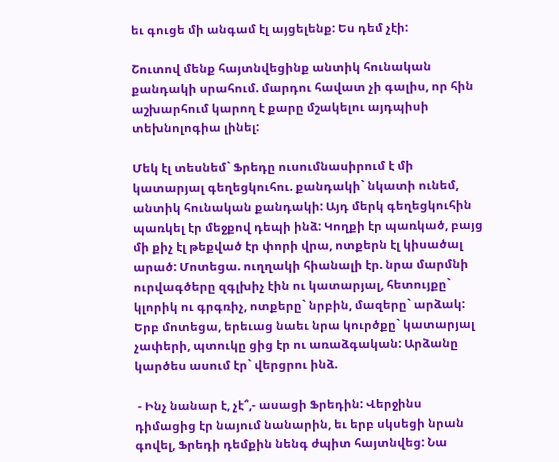եւ գուցե մի անգամ էլ այցելենք: Ես դեմ չէի:

Շուտով մենք հայտնվեցինք անտիկ հունական քանդակի սրահում. մարդու հավատ չի գալիս, որ հին աշխարհում կարող է քարը մշակելու այդպիսի տեխնոլոգիա լինել:

Մեկ էլ տեսնեմ` Ֆրեդը ուսումնասիրում է մի կատարյալ գեղեցկուհու. քանդակի` նկատի ունեմ, անտիկ հունական քանդակի: Այդ մերկ գեղեցկուհին պառկել էր մեջքով դեպի ինձ: Կողքի էր պառկած, բայց մի քիչ էլ թեքված էր փորի վրա, ոտքերն էլ կիսածալ արած: Մոտեցա. ուղղակի հիանալի էր. նրա մարմնի ուրվագծերը զգլխիչ էին ու կատարյալ, հետույքը` կլորիկ ու գրգռիչ, ոտքերը` նրբին, մազերը` արձակ: Երբ մոտեցա, երեւաց նաեւ նրա կուրծքը` կատարյալ չափերի, պտուկը ցից էր ու առաձգական: Արձանը կարծես ասում էր` վերցրու ինձ.

 - Ինչ նանար է, չէ՞,- ասացի Ֆրեդին: Վերջինս դիմացից էր նայում նանարին, եւ երբ սկսեցի նրան գովել, Ֆրեդի դեմքին նենգ ժպիտ հայտնվեց: Նա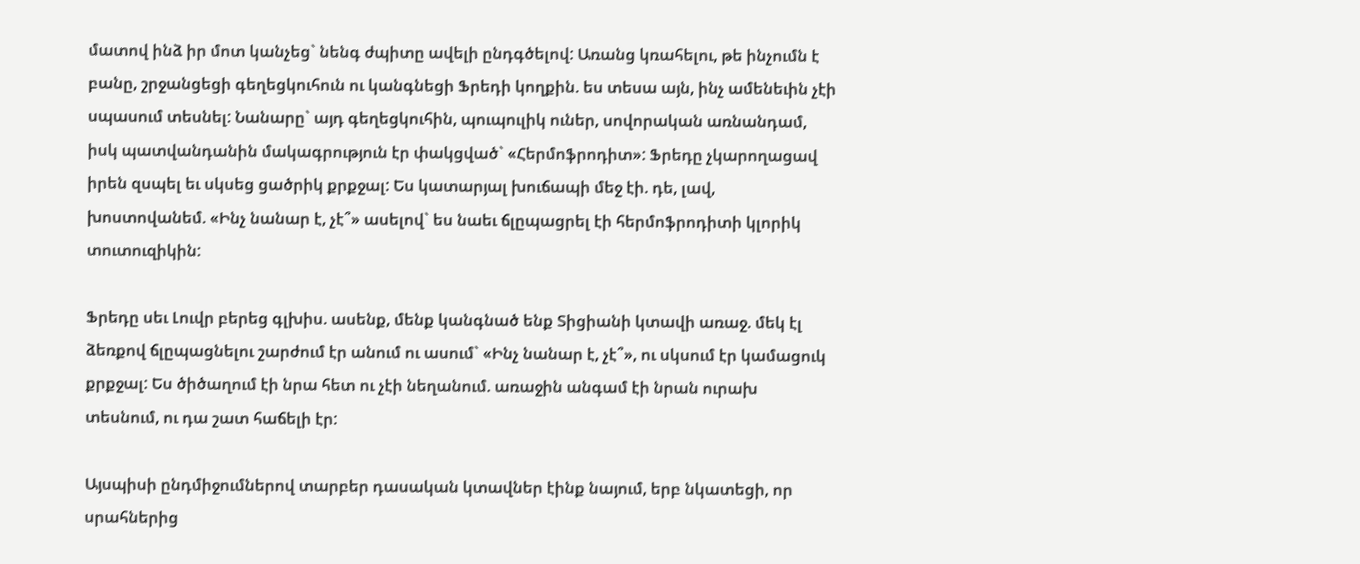մատով ինձ իր մոտ կանչեց` նենգ ժպիտը ավելի ընդգծելով: Առանց կռահելու, թե ինչումն է բանը, շրջանցեցի գեղեցկուհուն ու կանգնեցի Ֆրեդի կողքին. ես տեսա այն, ինչ ամենեւին չէի սպասում տեսնել: Նանարը` այդ գեղեցկուհին, պուպուլիկ ուներ, սովորական առնանդամ, իսկ պատվանդանին մակագրություն էր փակցված` «Հերմոֆրոդիտ»: Ֆրեդը չկարողացավ իրեն զսպել եւ սկսեց ցածրիկ քրքջալ: Ես կատարյալ խուճապի մեջ էի. դե, լավ, խոստովանեմ. «Ինչ նանար է, չէ՞» ասելով` ես նաեւ ճլըպացրել էի հերմոֆրոդիտի կլորիկ տուտուզիկին:

Ֆրեդը սեւ Լուվր բերեց գլխիս. ասենք, մենք կանգնած ենք Տիցիանի կտավի առաջ. մեկ էլ ձեռքով ճլըպացնելու շարժում էր անում ու ասում` «Ինչ նանար է, չէ՞», ու սկսում էր կամացուկ քրքջալ: Ես ծիծաղում էի նրա հետ ու չէի նեղանում. առաջին անգամ էի նրան ուրախ տեսնում, ու դա շատ հաճելի էր:

Այսպիսի ընդմիջումներով տարբեր դասական կտավներ էինք նայում, երբ նկատեցի, որ սրահներից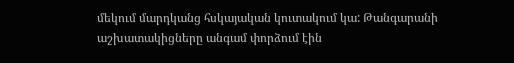մեկում մարդկանց հսկայական կուտակում կա: Թանգարանի աշխատակիցները անգամ փորձում էին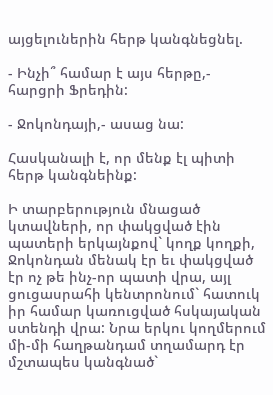այցելուներին հերթ կանգնեցնել.

- Ինչի՞ համար է այս հերթը,- հարցրի Ֆրեդին:

- Ջոկոնդայի,- ասաց նա:

Հասկանալի է, որ մենք էլ պիտի հերթ կանգնեինք:

Ի տարբերություն մնացած կտավների, որ փակցված էին պատերի երկայնքով` կողք կողքի, Ջոկոնդան մենակ էր եւ փակցված էր ոչ թե ինչ-որ պատի վրա, այլ ցուցասրահի կենտրոնում` հատուկ իր համար կառուցված հսկայական ստենդի վրա: Նրա երկու կողմերում մի-մի հաղթանդամ տղամարդ էր մշտապես կանգնած`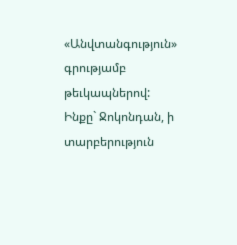«Անվտանգություն» գրությամբ թեւկապներով: Ինքը` Ջոկոնդան, ի տարբերություն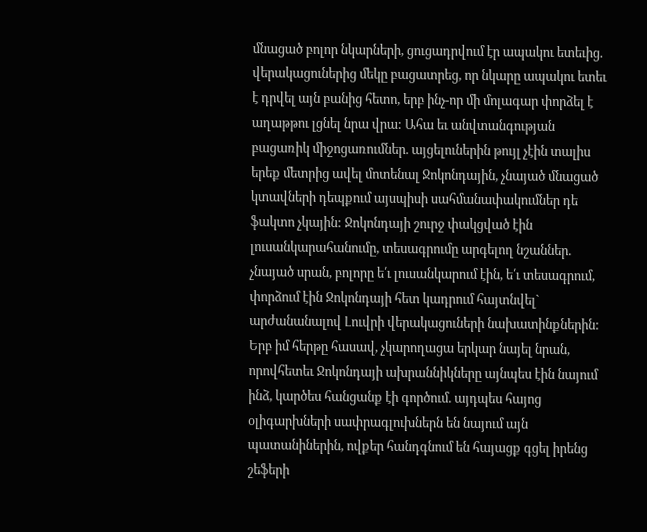մնացած բոլոր նկարների, ցուցադրվում էր ապակու ետեւից. վերակացուներից մեկը բացատրեց, որ նկարը ապակու ետեւ է դրվել այն բանից հետո, երբ ինչ-որ մի մոլագար փորձել է աղաթթու լցնել նրա վրա: Ահա եւ անվտանգության բացառիկ միջոցառումներ. այցելուներին թույլ չէին տալիս երեք մետրից ավել մոտենալ Ջոկոնդային, չնայած մնացած կտավների դեպքում այսպիսի սահմանափակումներ դե ֆակտո չկային: Ջոկոնդայի շուրջ փակցված էին լուսանկարահանումը, տեսագրումը արգելող նշաններ. չնայած սրան, բոլորը ե՛ւ լուսանկարում էին, ե՛ւ տեսագրում, փորձում էին Ջոկոնդայի հետ կադրում հայտնվել` արժանանալով Լուվրի վերակացուների նախատինքներին: Երբ իմ հերթը հասավ, չկարողացա երկար նայել նրան, որովհետեւ Ջոկոնդայի ախրաննիկները այնպես էին նայում ինձ, կարծես հանցանք էի գործում. այդպես հայոց օլիգարխների սափրագլուխներն են նայում այն պատանիներին, ովքեր հանդգնում են հայացք գցել իրենց շեֆերի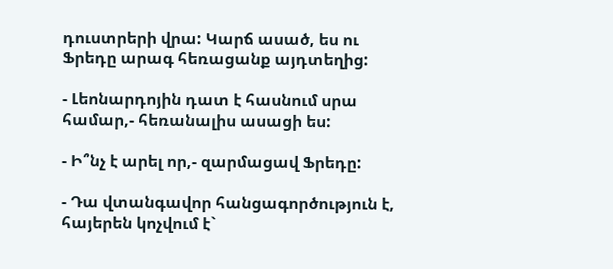դուստրերի վրա: Կարճ ասած, ես ու Ֆրեդը արագ հեռացանք այդտեղից:

- Լեոնարդոյին դատ է հասնում սրա համար,- հեռանալիս ասացի ես:

- Ի՞նչ է արել որ,- զարմացավ Ֆրեդը:

- Դա վտանգավոր հանցագործություն է, հայերեն կոչվում է`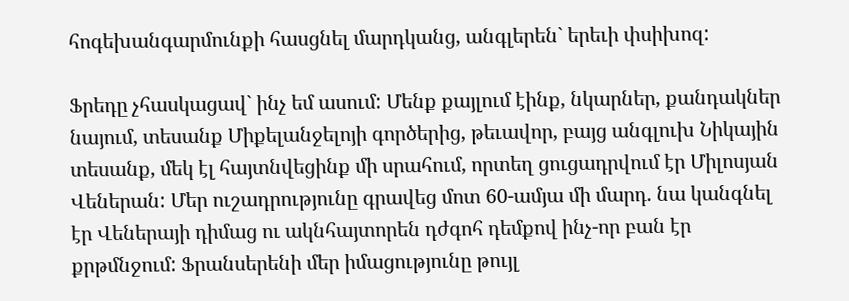հոգեխանգարմունքի հասցնել մարդկանց, անգլերեն` երեւի փսիխոզ:

Ֆրեդը չհասկացավ` ինչ եմ ասում: Մենք քայլում էինք, նկարներ, քանդակներ նայում, տեսանք Միքելանջելոյի գործերից, թեւավոր, բայց անգլուխ Նիկային տեսանք, մեկ էլ հայտնվեցինք մի սրահում, որտեղ ցուցադրվում էր Միլոսյան Վեներան: Մեր ուշադրությունը գրավեց մոտ 60-ամյա մի մարդ. նա կանգնել էր Վեներայի դիմաց ու ակնհայտորեն դժգոհ դեմքով ինչ-որ բան էր քրթմնջում: Ֆրանսերենի մեր իմացությունը թույլ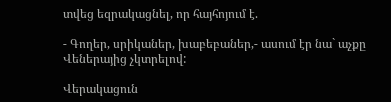տվեց եզրակացնել, որ հայհոյում է.

- Գողեր, սրիկաներ, խաբեբաներ,- ասում էր նա` աչքը Վեներայից չկտրելով:

Վերակացուն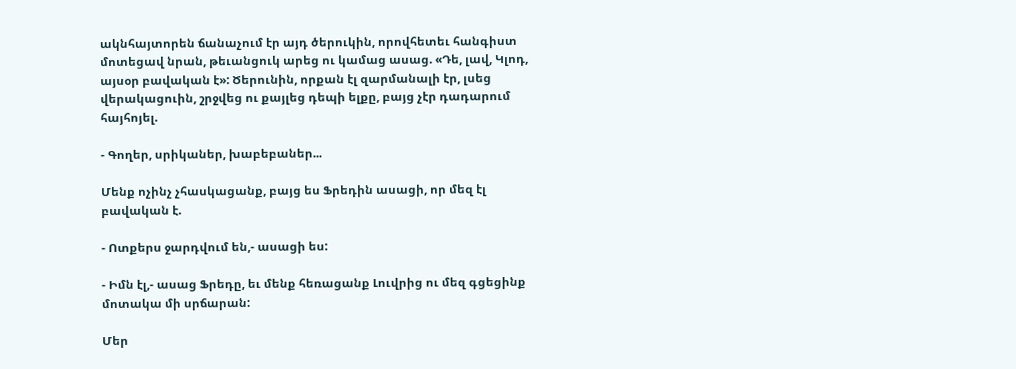ակնհայտորեն ճանաչում էր այդ ծերուկին, որովհետեւ հանգիստ մոտեցավ նրան, թեւանցուկ արեց ու կամաց ասաց. «Դե, լավ, Կլոդ, այսօր բավական է»: Ծերունին, որքան էլ զարմանալի էր, լսեց վերակացուին, շրջվեց ու քայլեց դեպի ելքը, բայց չէր դադարում հայհոյել.

- Գողեր, սրիկաներ, խաբեբաներ...

Մենք ոչինչ չհասկացանք, բայց ես Ֆրեդին ասացի, որ մեզ էլ բավական է.

- Ոտքերս ջարդվում են,- ասացի ես:

- Իմն էլ,- ասաց Ֆրեդը, եւ մենք հեռացանք Լուվրից ու մեզ գցեցինք մոտակա մի սրճարան:

Մեր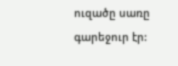ուզածը սառը գարեջուր էր: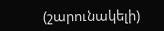(շարունակելի)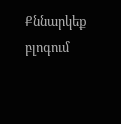Քննարկեք բլոգում